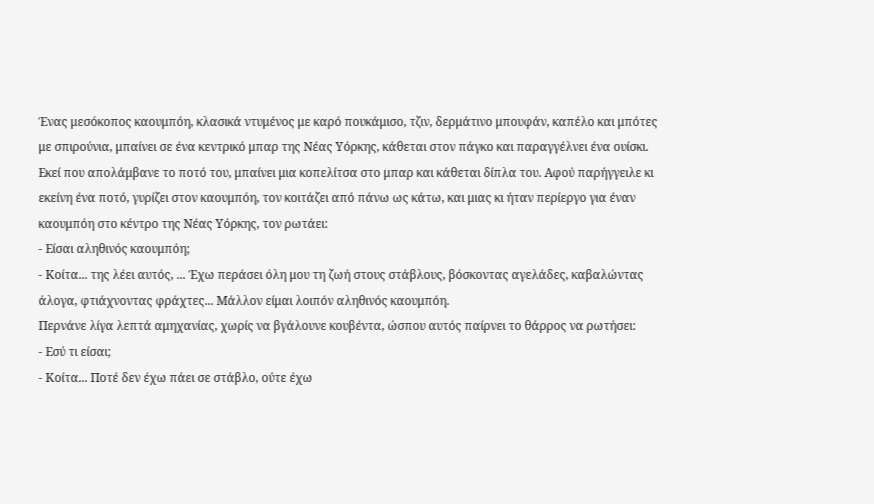Ένας μεσόκοπος καουμπόη, κλασικά ντυμένος με καρό πουκάμισο, τζιν, δερμάτινο μπουφάν, καπέλο και μπότες με σπιρούνια, μπαίνει σε ένα κεντρικό μπαρ της Νέας Υόρκης, κάθεται στον πάγκο και παραγγέλνει ένα ουίσκι.
Εκεί που απολάμβανε το ποτό του, μπαίνει μια κοπελίτσα στο μπαρ και κάθεται δίπλα του. Αφού παρήγγειλε κι εκείνη ένα ποτό, γυρίζει στον καουμπόη, τον κοιτάζει από πάνω ως κάτω, και μιας κι ήταν περίεργο για έναν καουμπόη στο κέντρο της Νέας Υόρκης, τον ρωτάει:
- Είσαι αληθινός καουμπόη;
- Κοίτα... της λέει αυτός, ... Έχω περάσει όλη μου τη ζωή στους στάβλους, βόσκοντας αγελάδες, καβαλώντας άλογα, φτιάχνοντας φράχτες... Μάλλον είμαι λοιπόν αληθινός καουμπόη.
Περνάνε λίγα λεπτά αμηχανίας, χωρίς να βγάλουνε κουβέντα, ώσπου αυτός παίρνει το θάρρος να ρωτήσει:
- Εσύ τι είσαι;
- Κοίτα... Ποτέ δεν έχω πάει σε στάβλο, ούτε έχω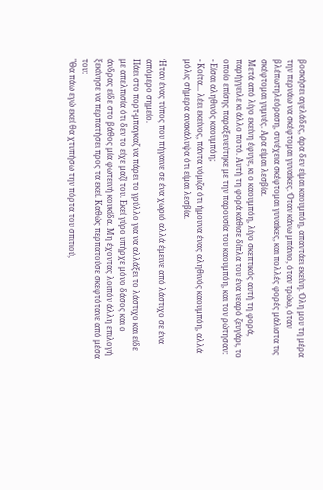βοσκήσει αγελάδες, άρα δεν είμαι καουμπόη, απαντάει εκείνη. Όλη μου τη μέρα την περνάω να σκέφτομαι γυναίκες. Όταν κάνω μπάνιο, όταν τρώω, όταν βλέπωτηλεόραση, συνέχεια σκέφτομαι γυναίκες, και πολλές φορές μάλιστα τις σκέφτομαι γυμνές. Αρα είμαι λεσβία.
Μετά από λίγο εκείνη έφυγε, κι ο καουμπόη, λίγο σκεπτικός αυτή τη φορά, παρήγγειλε κι άλλο ποτό. Αυτή τη φορά κάθισε δίπλα του ένα νεαρό ζευγάρι, το οποίο επίσης παραξενεύτηκε με την παρουσία του καουμπόη, και τον ρώτησαν:
- Είσαι αληθινός καουμπόη;
- Κοίτα... λέει εκείνος, πάντα νόμιζα ότι ήμουνα ένας αληθινός καουμπόη, αλλά μόλις σήμερα ανακάλυψα ότι είμαι λεσβία.

Ήταν ένας τύπος που πήγαινε σε ένα χωριό αλλά έμεινε από λάστιχο σε ένα απόμερο σημείο.
Πάει στο πορτ-μπαγκαζ να πάρει το γρύλλο για να αλλάξει το λάστιχο και είδε με απελπισία ότι δεν το είχε μαζί του. Εκεί γύρο υπήρχε μόνο δάσος και ο άνδρας είδε στο βάθος μία φωτεινή κουκίδα. Μη έχοντας λοιπόν άλλη επιλογή ξεκίνησε να περπατήσει προς τα εκεί. Καθώς περπατούσε σκεφτότανε από μέσα του:
"Θα πάω εγώ εκεί θα χτυπήσω την πόρτα του σπιτιού,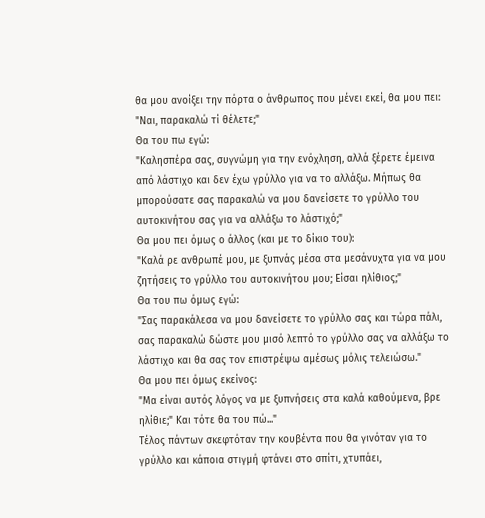θα μου ανοίξει την πόρτα ο άνθρωπος που μένει εκεί, θα μου πει:
"Ναι, παρακαλώ τί θέλετε;"
Θα του πω εγώ:
"Καλησπέρα σας, συγνώμη για την ενόχληση, αλλά ξέρετε έμεινα από λάστιχο και δεν έχω γρύλλο για να το αλλάξω. Μήπως θα μπορούσατε σας παρακαλώ να μου δανείσετε το γρύλλο του αυτοκινήτου σας για να αλλάξω το λάστιχό;"
Θα μου πει όμως ο άλλος (και με το δίκιο του):
"Καλά ρε ανθρωπέ μου, με ξυπνάς μέσα στα μεσάνυχτα για να μου ζητήσεις το γρύλλο του αυτοκινήτου μου; Είσαι ηλίθιος;"
Θα του πω όμως εγώ:
"Σας παρακάλεσα να μου δανείσετε το γρύλλο σας και τώρα πάλι, σας παρακαλώ δώστε μου μισό λεπτό το γρύλλο σας να αλλάξω το λάστιχο και θα σας τον επιστρέψω αμέσως μόλις τελειώσω."
Θα μου πει όμως εκείνος:
"Μα είναι αυτός λόγος να με ξυπνήσεις στα καλά καθούμενα, βρε ηλίθιε;" Και τότε θα του πώ..."
Τέλος πάντων σκεφτόταν την κουβέντα που θα γινόταν για το γρύλλο και κάποια στιγμή φτάνει στο σπίτι, χτυπάει,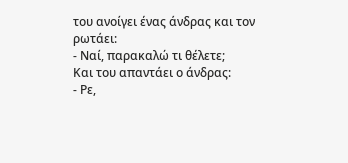του ανοίγει ένας άνδρας και τον ρωτάει:
- Ναί, παρακαλώ τι θέλετε;
Και του απαντάει ο άνδρας:
- Ρε,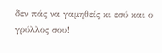δεν πάς να γαμηθείς κι εσύ και ο γρύλλος σου!